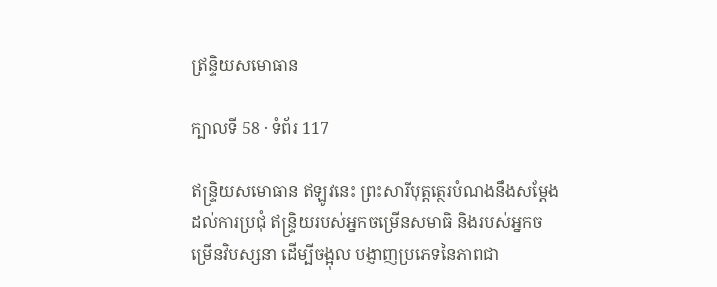ឥ្រន្ទិយសមោធាន

ក្បាលទី 58 · ទំព័រ 117

ឥន្ទ្រិយសមោធាន ឥឡូវនេះ ព្រះសារីបុត្តត្ថេរបំណងនឹងសម្តែងដល់ការប្រជុំ ឥន្ទ្រិយរបស់អ្នកចម្រើនសមាធិ និងរបស់អ្នកចម្រើនវិបស្សនា ដើម្បីចង្អុល បង្ញាញប្រភេទនៃភាពជា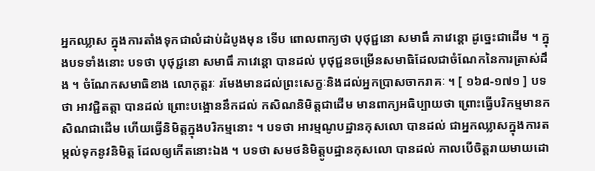អ្នកឈ្លាស ក្នុងការតាំងទុកជាលំដាប់ដំបូងមុន ទើប ពោលពាក្យថា បុថុជ្ជនោ សមាធឹ ភាវេន្តោ ដូច្នេះជាដើម ។ ក្នុងបទទាំងនោះ បទថា បុថុជ្ជនោ សមាធឹ ភាវេន្តោ បានដល់ បុថុជ្ជនចម្រើនសមាធិដែលជាចំណែកនៃការត្រាស់ដឹង ។ ចំណែកសមាធិខាង លោកុត្តរៈ រមែងមានដល់ព្រះសេក្ខៈនិងដល់អ្នកប្រាសចាករាគៈ ។ [ ១៦៨-១៧១ ] បទថា អាវជ្ជិតត្តា បានដល់ ព្រោះបង្អោននឹកដល់ កសិណនិមិត្តជាដើម មានពាក្យអធិប្បាយថា ព្រោះធ្វើបរិកម្មមានកសិណជាដើម ហើយធ្វើនិមិត្តក្នុងបរិកម្មនោះ ។ បទថា អារម្មណូបដ្ឋានកុសលោ បានដល់ ជាអ្នកឈ្លាសក្នុងការតម្កល់ទុកនូវនិមិត្ត ដែលឲ្យកើតនោះឯង ។ បទថា សមថនិមិត្តូបដ្ឋានកុសលោ បានដល់ កាលបើចិត្តរាយមាយដោ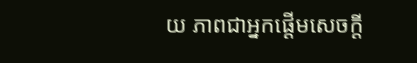យ ភាពជាអ្នកផ្តើមសេចក្តី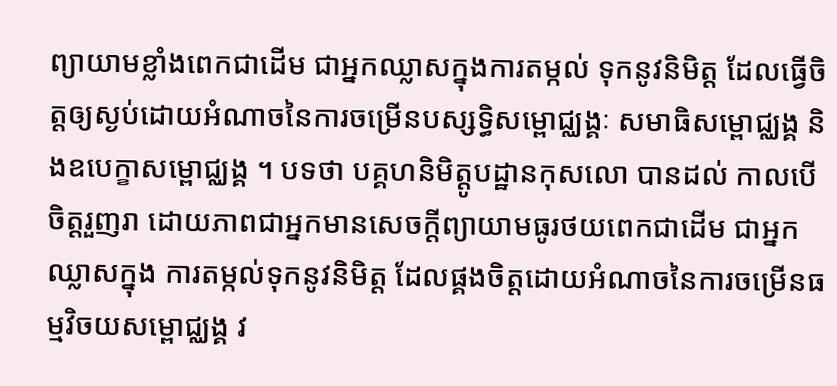ព្យាយាមខ្លាំងពេកជាដើម ជាអ្នកឈ្លាសក្នុងការតម្កល់ ទុកនូវនិមិត្ត ដែលធ្វើចិត្តឲ្យស្ងប់ដោយអំណាចនៃការចម្រើនបស្សទ្ធិសម្ពោជ្ឈង្គៈ សមាធិសម្ពោជ្ឈង្គ និងឧបេក្ខាសម្ពោជ្ឈង្គ ។ បទថា បគ្គហនិមិត្តូបដ្ឋានកុសលោ បានដល់ កាលបើចិត្តរួញរា ដោយភាពជាអ្នកមានសេចក្តីព្យាយាមធូរថយពេកជាដើម ជាអ្នកឈ្លាសក្នុង ការតម្កល់ទុកនូវនិមិត្ត ដែលផ្គងចិត្តដោយអំណាចនៃការចម្រើនធម្មវិចយសម្ពោជ្ឈង្គ វ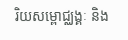រិយសម្ពោជ្ឈង្គៈ និង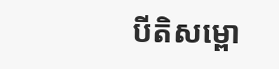បីតិសម្ពោ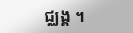ជ្ឈង្គ ។